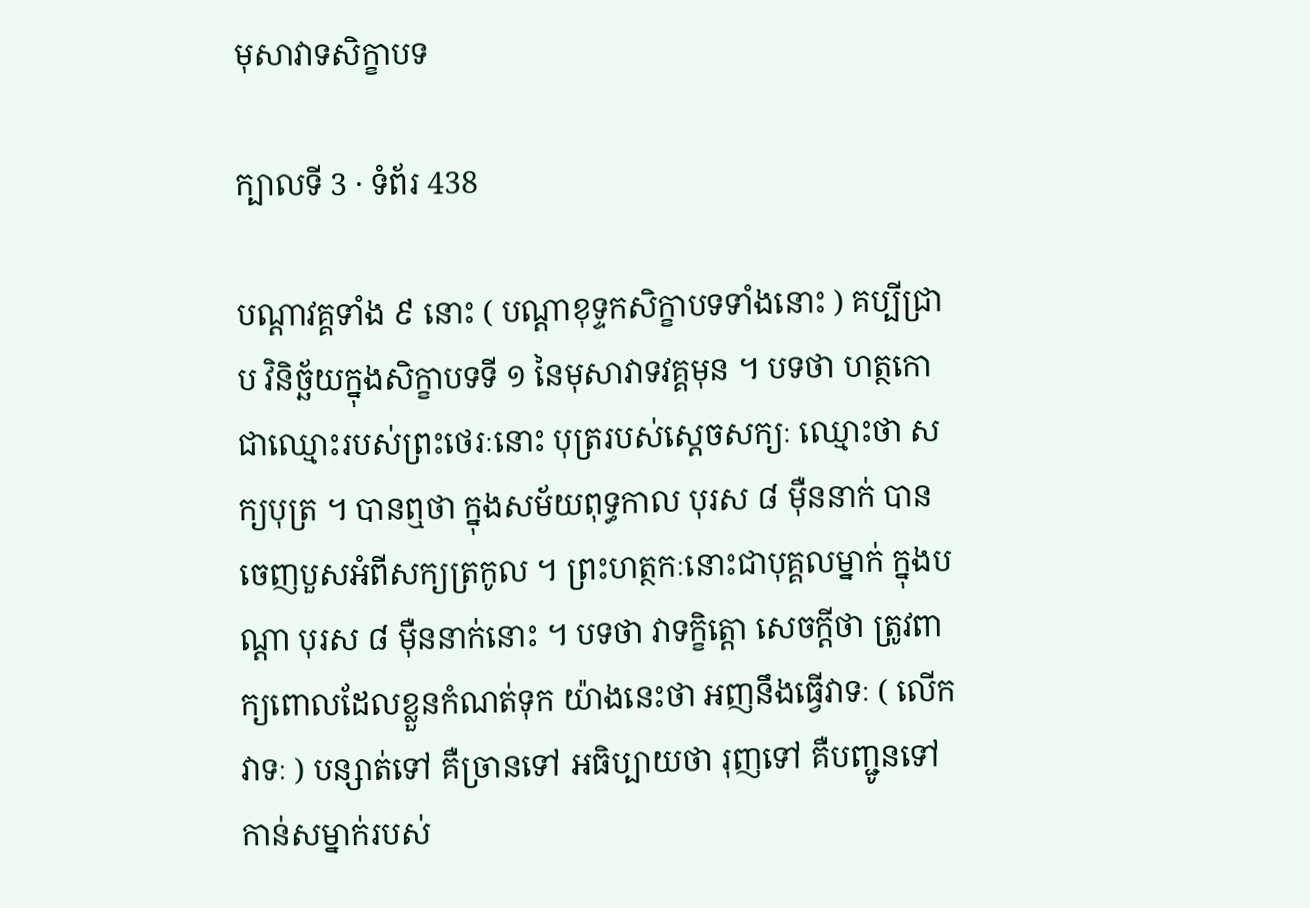មុសាវាទសិក្ខាបទ

ក្បាលទី 3 · ទំព័រ 438

បណ្តាវគ្គទាំង ៩ នោះ ( បណ្តាខុទ្ទកសិក្ខាបទទាំងនោះ ) គប្បីជ្រាប វិនិច្ឆ័យក្នុងសិក្ខាបទទី ១ នៃមុសាវាទវគ្គមុន ។ បទថា ហត្ថកោ ជាឈ្មោះរបស់ព្រះថេរៈនោះ បុត្ររបស់ស្តេចសក្យៈ ឈ្មោះថា សក្យបុត្រ ។ បានឮថា ក្នុងសម័យពុទ្ធកាល បុរស ៨ ម៉ឺននាក់ បានចេញបួសអំពីសក្យត្រកូល ។ ព្រះហត្ថកៈនោះជាបុគ្គលម្នាក់ ក្នុងបណ្តា បុរស ៨ ម៉ឺននាក់នោះ ។ បទថា វាទក្ខិត្តោ សេចក្តីថា ត្រូវពាក្យពោលដែលខ្លួនកំណត់ទុក យ៉ាងនេះថា អញនឹងធ្វើវាទៈ ( លើកវាទៈ ) បន្សាត់ទៅ គឺច្រានទៅ អធិប្បាយថា រុញទៅ គឺបញ្ជូនទៅកាន់សម្នាក់របស់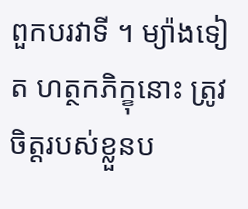ពួកបរវាទី ។ ម្យ៉ាងទៀត ហត្ថកភិក្ខុនោះ ត្រូវចិត្តរបស់ខ្លួនប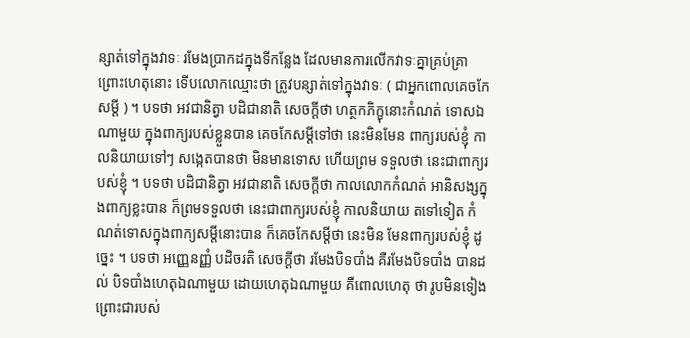ន្សាត់ទៅក្នុងវាទៈ រមែងប្រាកដក្នុងទីកន្លែង ដែលមានការលើកវាទៈគ្នាគ្រប់គ្រា ព្រោះហេតុនោះ ទើបលោកឈ្មោះថា ត្រូវបន្សាត់ទៅក្នុងវាទៈ ( ជាអ្នកពោលគេចកែសម្តី ) ។ បទថា អវជានិត្វា បដិជានាតិ សេចក្តីថា ហត្ថកភិក្ខុនោះកំណត់ ទោសឯណាមួយ ក្នុងពាក្យរបស់ខ្លួនបាន គេចកែសម្តីទៅថា នេះមិនមែន ពាក្យរបស់ខ្ញុំ កាលនិយាយទៅៗ សង្កេតបានថា មិនមានទោស ហើយព្រម ទទួលថា នេះជាពាក្យរបស់ខ្ញុំ ។ បទថា បដិជានិត្វា អវជានាតិ សេចក្តីថា កាលលោកកំណត់ អានិសង្សក្នុងពាក្យខ្លះបាន ក៏ព្រមទទួលថា នេះជាពាក្យរបស់ខ្ញុំ កាលនិយាយ តទៅទៀត កំណត់ទោសក្នុងពាក្យសម្តីនោះបាន ក៏គេចកែសម្តីថា នេះមិន មែនពាក្យរបស់ខ្ញុំ ដូច្នេះ ។ បទថា អញ្ញេនញ្ញំ បដិចរតិ សេចក្តីថា រមែងបិទបាំង គឺរមែងបិទបាំង បានដល់ បិទបាំងហេតុឯណាមួយ ដោយហេតុឯណាមួយ គឺពោលហេតុ ថា រូបមិនទៀង ព្រោះជារបស់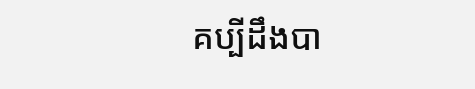គប្បីដឹងបា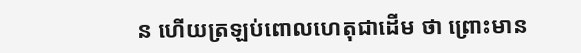ន ហើយត្រឡប់ពោលហេតុជាដើម ថា ព្រោះមាន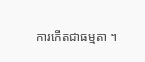ការកើតជាធម្មតា ។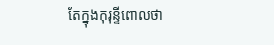តែក្នុងកុរុន្ទីពោលថា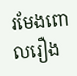រមែងពោលរឿង